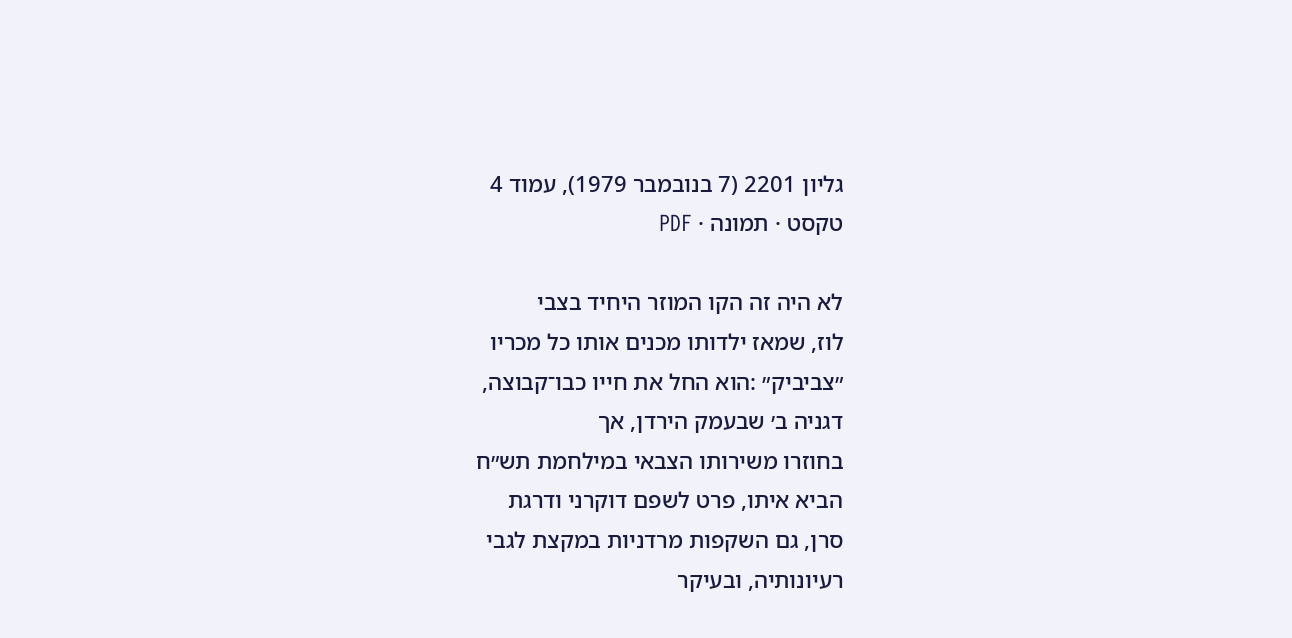גליון 2201 (7 בנובמבר 1979), עמוד 4
טקסט · תמונה · PDF

לא היה זה הקו המוזר היחיד בצבי
לוז, שמאז ילדותו מכנים אותו כל מכריו
״צביביק״ :הוא החל את חייו כבו־קבוצה,
דגניה ב׳ שבעמק הירדן, אך
בחוזרו משירותו הצבאי במילחמת תש״ח
הביא איתו, פרט לשפם דוקרני ודרגת
סרן, גם השקפות מרדניות במקצת לגבי
רעיונותיה, ובעיקר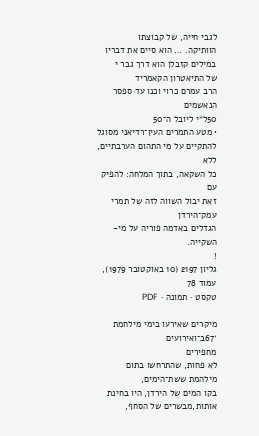לגבי חייה, של קבוצתו
הוותיקה. … הוא סיים את דבריו
במילים קזבלן הוא דרך גבר י
של התיאטרון הקאמריד
הרב עמרם כרוי וכנו עד ספסר הנאשמים
50ל״י ליובל ה־50
• מטע התמרים העין־רדיאני מסוגל
להתקיים על מי התהום הערבתיים, ללא
כל השקאה, בתוך המלחה: להפיק עם
זאת יבול השווה לזה של תמרי עמק־הירדן
הגדלים באדמה פוריה על מי-
השקייה.
!
גליון 2197 (10 באוקטובר 1979), עמוד 78
טקסט · תמונה · PDF

מיקרים שאירעו בימי מילחמת ׳67ב־ואירועים
מחפירים
לא פחות, שהתרחשו בתום מילהמת ששת־הימים,
בקו המים של הירדן, היו בחינת
אותות,מבשרים של הסחף,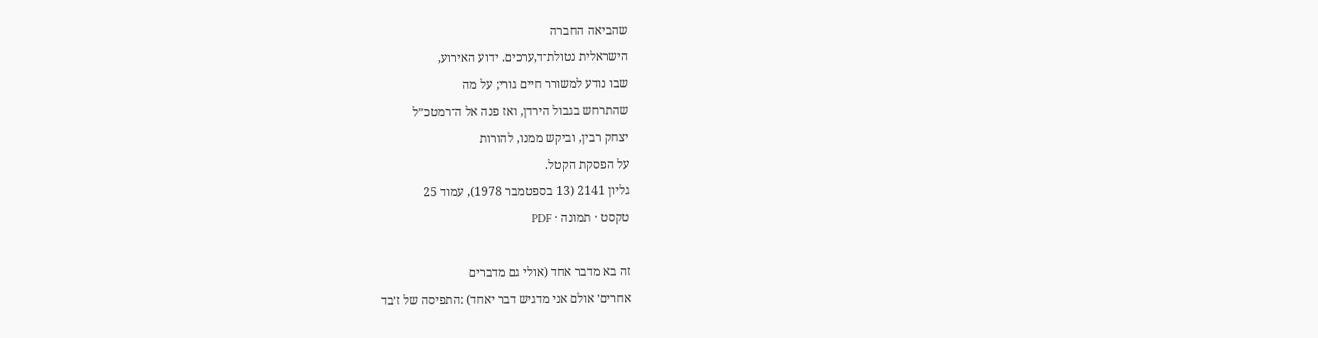שהביאה החברה
הישראלית נטולת־ד,ערכים. ידוע האירוע,
שבו נודע למשורר חיים גורי; על מה
שהתרחש בגבול הירדן, ואז פנה אל ה־רמטכ״ל
יצחק רבין, וביקש ממנו, להורות
על הפסקת הקטל.
גליון 2141 (13 בספטמבר 1978), עמוד 25
טקסט · תמונה · PDF

זה בא מדבר אחד (אולי גם מדברים
אחרים׳ אולם אני מדגיש דבר יאחד) :התפיסה של ז׳בד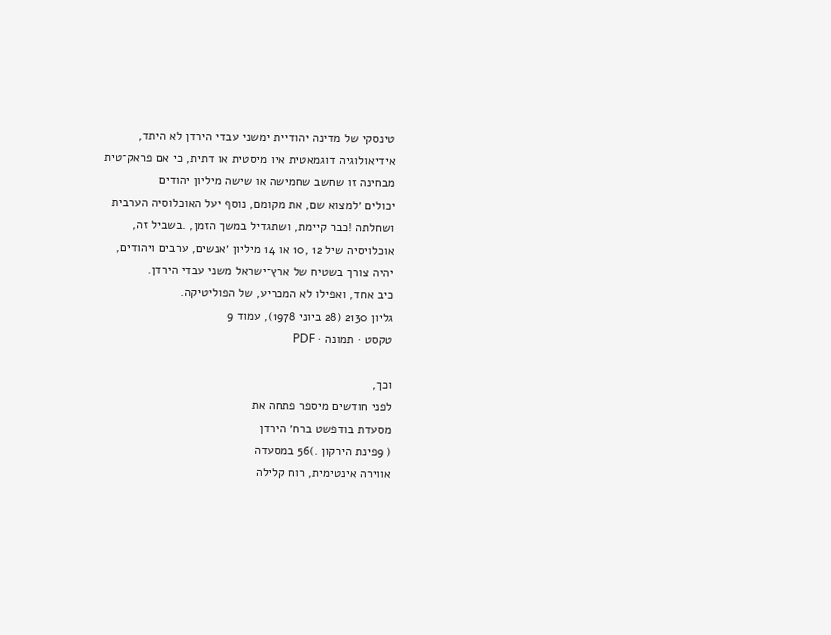טינסקי של מדינה יהודיית ימשני עבדי הירדן לא היתד,
אידיאולוגיה דוגמאטית איו מיסטית או דתית, כי אם פראק־טית
מבחינה זו שחשב שחמישה או שישה מיליון יהודים
יכולים ׳למצוא שם, את מקומם, נוסף יעל האוכלוסיה הערבית
ושחלתה !כבר קיימת, ושתגדיל במשך הזמן, .בשביל זה,
אוכלויסיה שיל 12 ,10 או 14 מיליון ׳אנשים, ערבים ויהודים,
יהיה צורך בשטיח של ארץ־ישראל משני עבדי הירדן.
כיב אחד, ואפילו לא המכריע, של הפוליטיקה.
גליון 2130 (28 ביוני 1978), עמוד 9
טקסט · תמונה · PDF

וכך,
לפני חודשים מיספר פתחה את
מסעדת בודפשט ברח׳ הירדן
( 9פינת הירקון .)56 במסעדה
אווירה אינטימית, רוח קלילה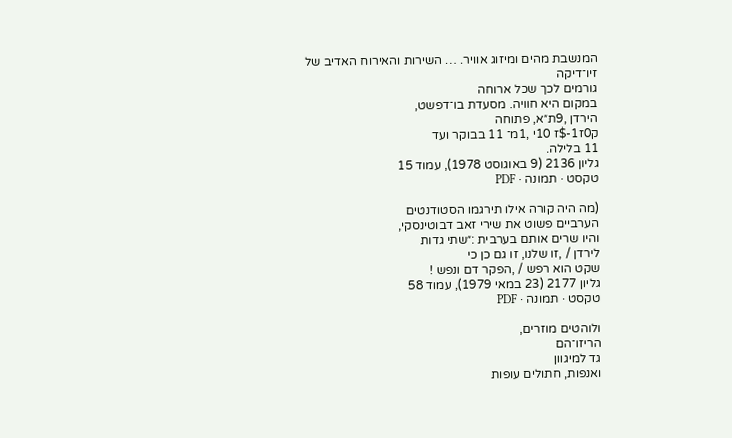המנשבת מהים ומיזוג אוויר. … השירות והאירוח האדיב של זיו־דיקה
גורמים לכך שכל ארוחה
במקום היא חוויה. מסעדת בו־דפשט,
הירדן ,9ת״א, פתוחה
ק0ז1-$ז 10י ,1מ־ 11 בבוקר ועד
11 בלילה.
גליון 2136 (9 באוגוסט 1978), עמוד 15
טקסט · תמונה · PDF

(מה היה קורה אילו תירגמו הסטודנטים
הערביים פשוט את שירי זאב דבוטינסקי,
והיו שרים אותם בערבית :״שתי גדות
לירדן / ,זו שלנו, זו גם כן כי
שקט הוא רפש / ,הפקר דם ונפש !
גליון 2177 (23 במאי 1979), עמוד 58
טקסט · תמונה · PDF

ולוהטים מוזרים,
הריזו־הם
גד למיגוון
ואנפות, חתולים עופות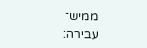ממיש־
עבירה: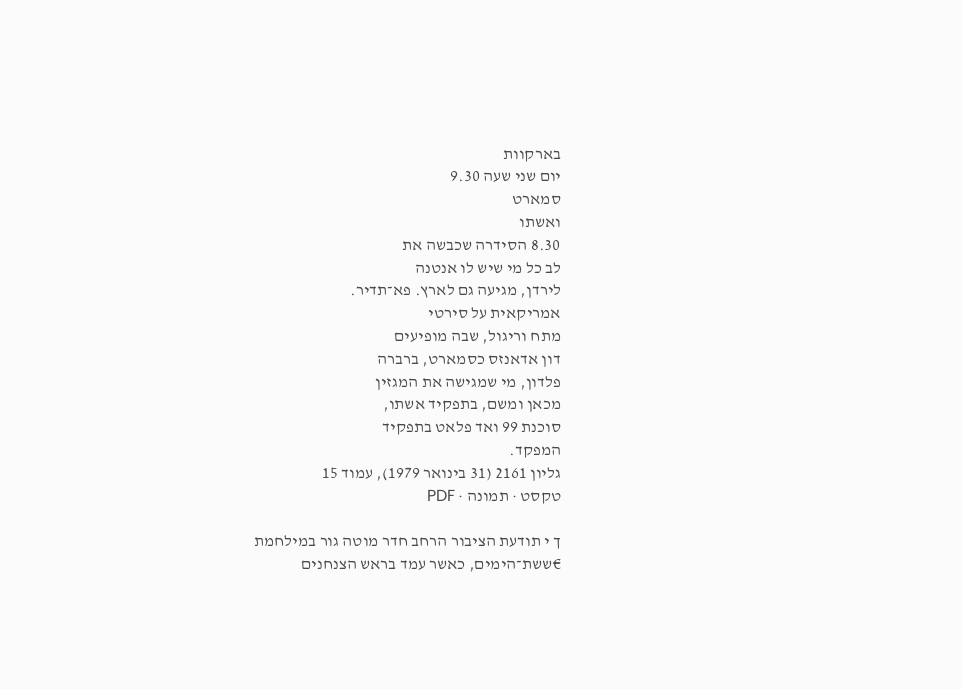בארקוות
יום שני שעה 9.30
סמארט
ואשתו
8.30 הסידרה שכבשה את
לב כל מי שיש לו אנטנה
לירדן, מגיעה גם לארץ. פא־תדיר.
אמריקאית על סירטי
מתח וריגול, שבה מופיעים
דון אדאנזס כסמארט, ברברה
פלדון, מי שמגישה את המגזין
מכאן ומשם, בתפקיד אשתו,
סוכנת 99 ואד פלאט בתפקיד
המפקד.
גליון 2161 (31 בינואר 1979), עמוד 15
טקסט · תמונה · PDF

ך י תודעת הציבור הרחב חדר מוטה גור במילחמת
€ששת־הימים, כאשר עמד בראש הצנחנים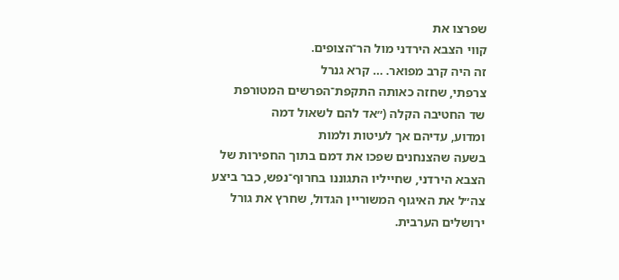שפרצו את
קווי הצבא הירדני מול הר־הצופים.
זה היה קרב מפואר. … קרא גנרל
צרפתי, שחזה כאותה התקפת־הפרשים המטורפת
שד החטיבה הקלה (״אד להם לשאול דמה
ומדוע, עדיהם אך לעיטות ולמות
בשעה שהצנחנים שפכו את דמם בתוך החפירות של
הצבא הירדני, שחייליו התגוננו בחרוף־נפש, כבר ביצע
צה״ל את האיגוף המשוריין הגדול, שחרץ את גורל
ירושלים הערבית.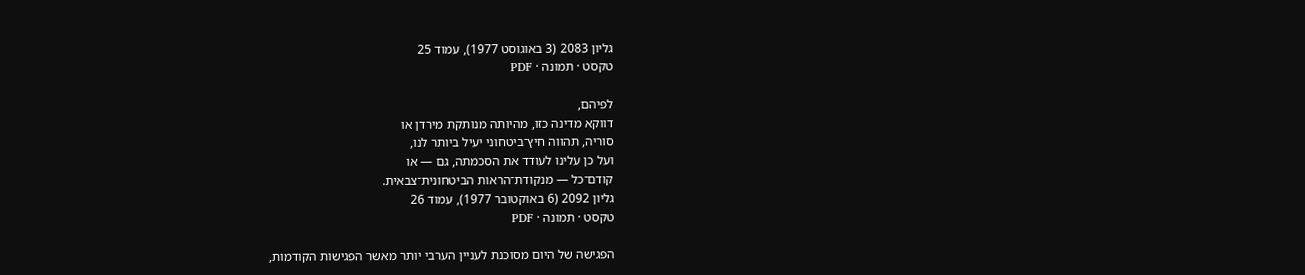גליון 2083 (3 באוגוסט 1977), עמוד 25
טקסט · תמונה · PDF

לפיהם,
דווקא מדינה כזו, מהיותה מנותקת מירדן או
סוריה, תהווה חיץ־ביטחוני יעיל ביותר לנו,
ועל כן עלינו לעודד את הסכמתה, גם — או
קודם־כל — מנקודת־הראות הביטחונית־צבאית.
גליון 2092 (6 באוקטובר 1977), עמוד 26
טקסט · תמונה · PDF

הפגישה של היום מסוכנת לעניין הערבי יותר מאשר הפגישות הקודמות,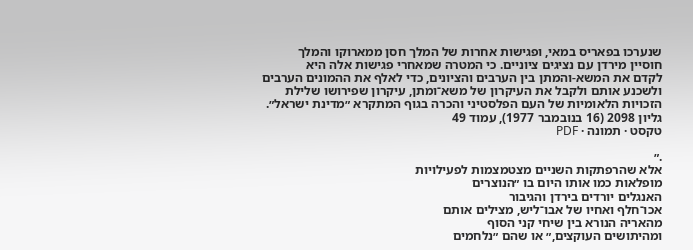שנערכו בפאריס במאי, ופגישות אחרות של המלך חסן ממארוקו והמלך
חוסיין מירדן עם נציגים ציוניים. כי המטרה שמאחרי פגישות אלה היא
לקדם את המשא-והמתן בין הערבים והציונים, כדי לאלף את ההמונים הערבים
ולשכנע אותם ולקבל את העיקרון של משא־ומתן, עיקרון שפירושו שלילת
הזכויות הלאומיות של העם הפלסטיני והכרה בגוף המתקרא ״מדינת ישראל״.
גליון 2098 (16 בנובמבר 1977), עמוד 49
טקסט · תמונה · PDF

.״
אלא שהרפתקות השניים מצטמצמות לפעילויות
מופלאות כמו אותו היום בו ״הנוצרים
האנגלים יורדים בירדן והגיבור
אכו־חלף ואחיו של אבו־ליש, מצילים אותם
מהאריה הנורא בין שיחי קני הסוף
ומהיתושים העוקצים,״ או שהם ״נלחמים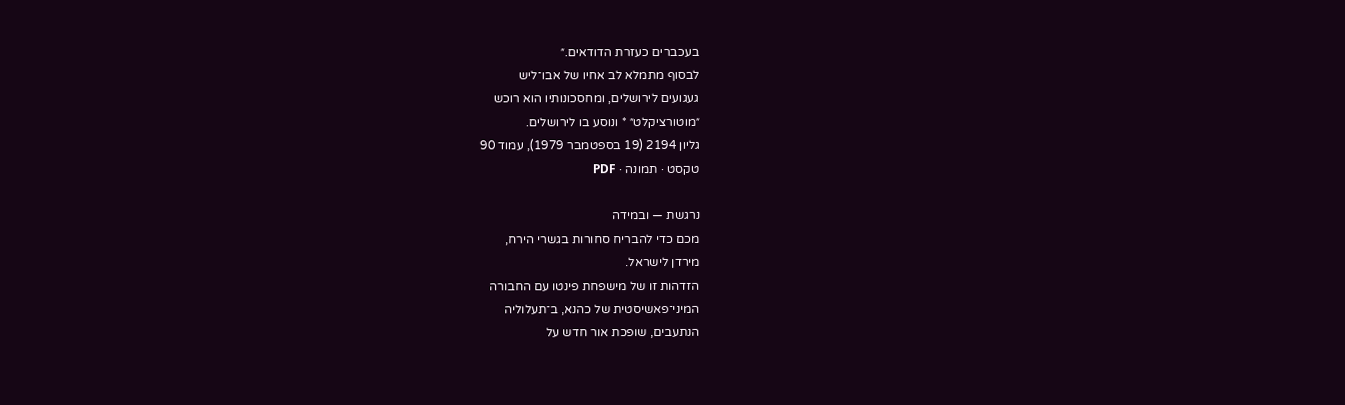בעכברים כעזרת הדודאים.״
לבסוף מתמלא לב אחיו של אבו־ליש
געגועים לירושלים, ומחסכונותיו הוא רוכש
״מוטורציקלט״ * ונוסע בו לירושלים.
גליון 2194 (19 בספטמבר 1979), עמוד 90
טקסט · תמונה · PDF

נרגשת — ובמידה
מכם כדי להבריח סחורות בגשרי הירח,
מירדן לישראל.
הזדהות זו של מישפחת פינטו עם החבורה
המיני־פאשיסטית של כהנא, ב־תעלוליה
הנתעבים, שופכת אור חדש על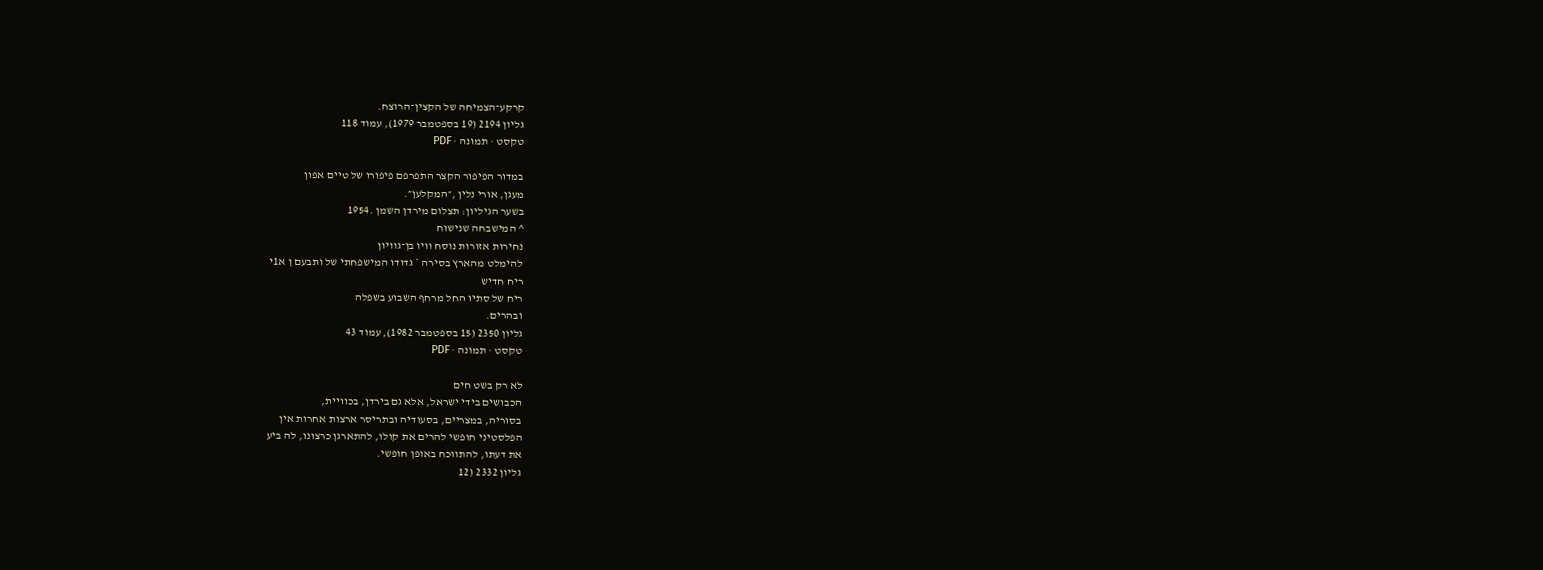קרקע־הצמיחה של הקצין־הרוצח.
גליון 2194 (19 בספטמבר 1979), עמוד 118
טקסט · תמונה · PDF

במדור הפיפור הקצר התפרפם פיפורו של טיים אפון
מעגן, אורי נלין ,״המקלען״.
בשער הגיליון: תצלום מירדן השמן .1954
^ המישבחה שנישוח
נחירות אזורות נוסח וויו בן־גוויון
להימלט מהארץ בסירה * גדודו המישפחתי של ותבעם ן א1י
ריח חדיש
ריח של סתיו החל מרחף השבוע בשפלה
ובהרים.
גליון 2350 (15 בספטמבר 1982), עמוד 43
טקסט · תמונה · PDF

לא רק בשט חים
הכבושים בידי ישראל, אלא גם בירדן, בכוויית,
בסוריה, במצריים, בסעודיה ובתריסר ארצות אחרות אין
הפלסטיני חופשי להרים את קולו, להתארגן כרצונו, לה ביע
את דעתו, להתווכח באופן חופשי.
גליון 2332 (12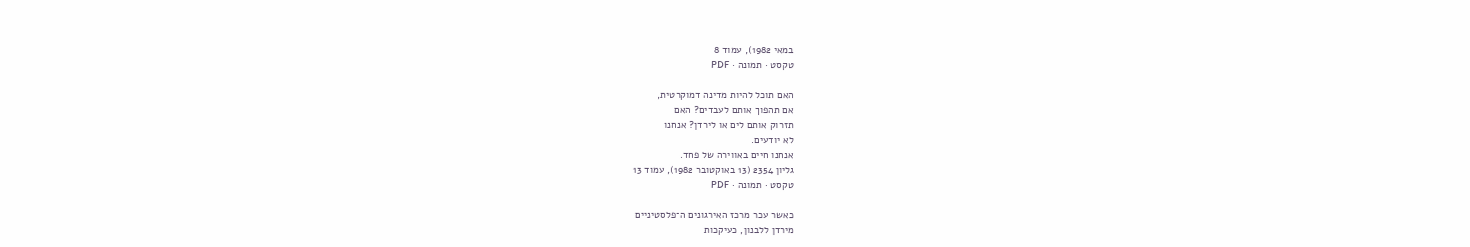במאי 1982), עמוד 8
טקסט · תמונה · PDF

האם תוכל להיות מדינה דמוקרטית,
אם תהפוך אותם לעבדים? האם
תזרוק אותם לים או לירדן? אנחנו
לא יודעים.
אנחנו חיים באווירה של פחד.
גליון 2354 (13 באוקטובר 1982), עמוד 13
טקסט · תמונה · PDF

כאשר עכר מרכז האירגונים ה־פלסטיניים
מירדן ללבנון, כעיקכות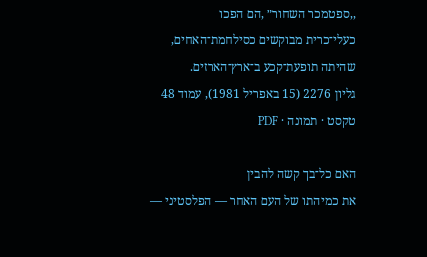,,ספטמכר השחור״ ,הם הפכו
כעלי־כרית מבוקשים כסילחמת־האחים,
שהיתה תופעת־קכע ב־ארץ־הארזים.
גליון 2276 (15 באפריל 1981), עמוד 48
טקסט · תמונה · PDF

האם כל־בך קשה להבין
את כמיהתו של העם האחר — הפלסטיני —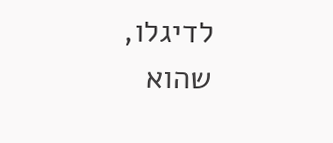לדיגלו,
שהוא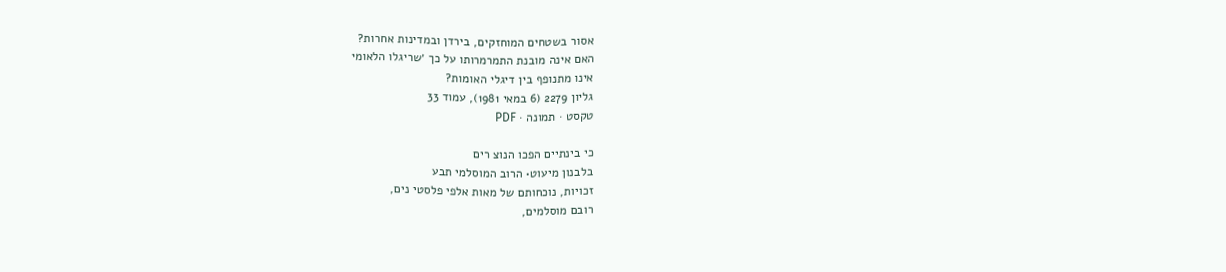אסור בשטחים המוחזקים, בירדן ובמדינות אחרות?
האם אינה מובנת התמרמרותו על כך ׳שריגלו הלאומי
אינו מתנופף בין דיגלי האומות?
גליון 2279 (6 במאי 1981), עמוד 33
טקסט · תמונה · PDF

כי בינתיים הפכו הנוצ רים
בלבנון מיעוט• הרוב המוסלמי תבע
זכויות, נוכחותם של מאות אלפי פלסטי נים,
רובם מוסלמים,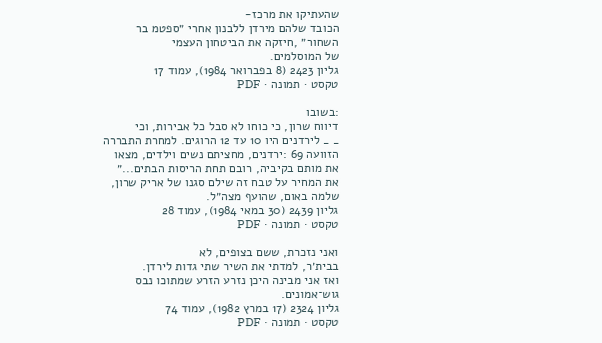שהעתיקו את מרכז-
הכובד שלהם מירדן ללבנון אחרי ״ספטמ בר
השחור״ ,חיזקה את הביטחון העצמי
של המוסלמים.
גליון 2423 (8 בפברואר 1984), עמוד 17
טקסט · תמונה · PDF

:בשובו
דיווח שרון, כי כוחו לא סבל כל אבירות, וכי
_ _ לירדנים היו 10 עד 12 הרוגים. למחרת התבררה
הזוועה 69 :ירדנים, מחציתם נשים וילדים, מצאו
את מותם בקיביה, רובם תחת הריסות הבתים...״
את המחיר על טבח זה שילם סגנו של אריק שרון,
שלמה באום, שהועף מצה״ל.
גליון 2439 (30 במאי 1984), עמוד 28
טקסט · תמונה · PDF

ואני נזכרת, ששם בצופים, לא
בבית׳ר, למדתי את השיר שתי גדות לירדן.
ואז אני מבינה היכן נזרע הזרע שמתוכו נבס
גוש־אמונים.
גליון 2324 (17 במרץ 1982), עמוד 74
טקסט · תמונה · PDF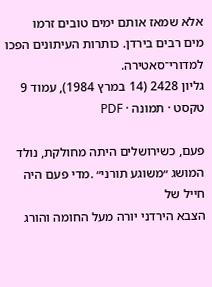אלא שמאז אותם ימים טובים זרמו
מים רבים בירדן. כותרות העיתונים הפכו
למדורי־סאטירה.
גליון 2428 (14 במרץ 1984), עמוד 9
טקסט · תמונה · PDF

פעם, כשירושלים היתה מחולקת, נולד
המושג ״משוגע תורני״ .מדי פעם היה חייל של
הצבא הירדני יורה מעל החומה והורג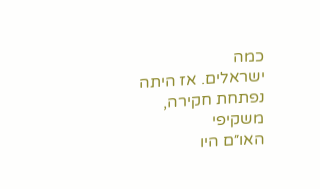כמה
ישראלים. אז היתה נפתחת חקירה, משקיפי
האו״ם היו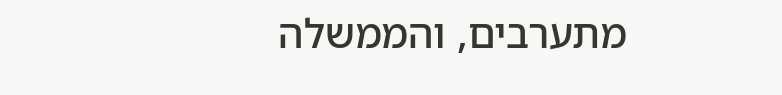מתערבים, והממשלה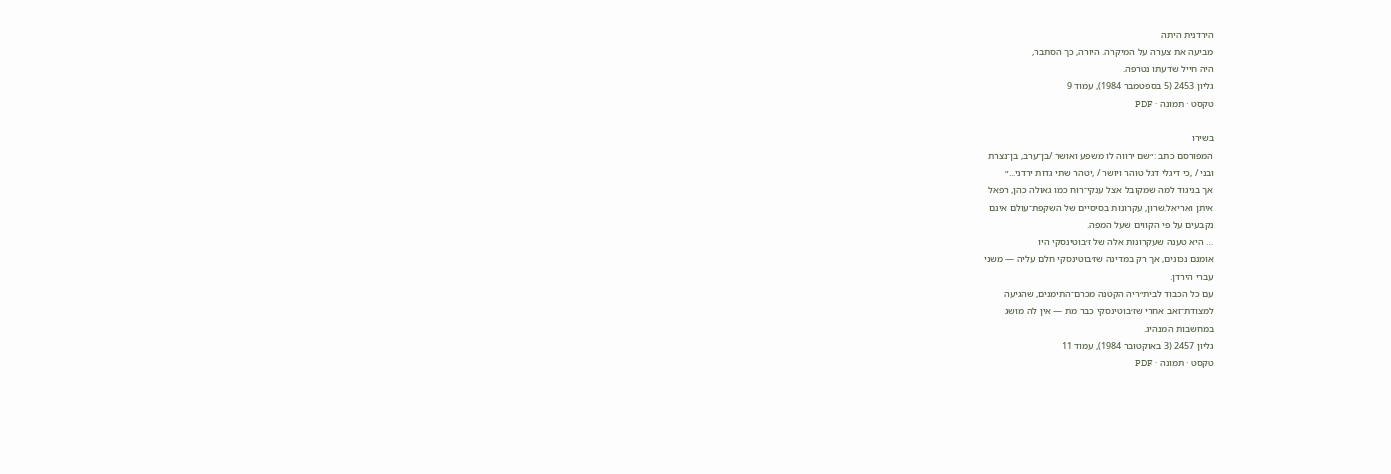הירדנית היתה
מביעה את צערה על המיקרה. היורה, כך הסתבר,
היה חייל שדעתו נטרפה.
גליון 2453 (5 בספטמבר 1984), עמוד 9
טקסט · תמונה · PDF

בשירו
המפורסם כתב :״שם ירווה לו משפע ואושר /בן־ערב, בן־נצרת
ובני / ,כי דיגלי דגל טוהר ויושר / ,יטהר שתי גדות ירדני...״
אך בניגוד למה שמקובל אצל ענקי־רוח כמו גאולה כהן, רפאל
איתן ואריאל.שרון, עקרונות בסיסיים של השקפת־עולם אינם
נקבעים על פי הקווים שעל המפה.
… היא טענה שעקרונות אלה של ז׳בוטינסקי היו
אומנם נכונים, אך רק במדינה שז׳בוטינסקי חלם עליה — משני
עברי הירדן.
עם כל הכבוד לבית״ריה הקטנה מכרם־התימנים, שהגיעה
למצודת־זאב אחרי שז׳בוטינסקי כבר מת — אין לה מושג
במחשבות המנהיג.
גליון 2457 (3 באוקטובר 1984), עמוד 11
טקסט · תמונה · PDF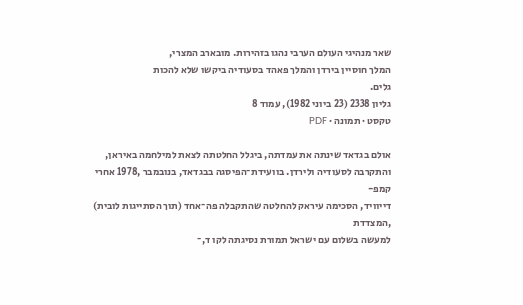שאר מנהיגי העולם הערבי נהגו בזהירות. מובארב המצרי,
המלך חוסיין בירדן והמלך פאהד בסעודיה ביקשו שלא להכות
גלים.
גליון 2338 (23 ביוני 1982), עמוד 8
טקסט · תמונה · PDF

אולם בגדאד שינתה את עמדתה, ביגלל החלטתה לצאת למילחמה באיראן,
והתקרבה לסעודיה ולירדן. בוועידת־הפיסגה בבגדאד, בנובמבר ,1978 אחרי קמפ-
דייוויד, הסכימה עיראק להחלטה שהתקבלה פה־אחד (תוך הסתייגות לובית) ,המצדדת
למעשה בשלום עם ישראל תמורת נסיגתה לקו ד,־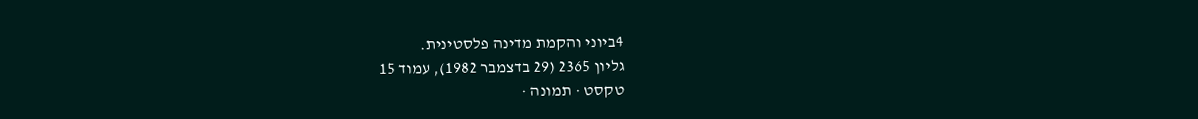4ביוני והקמת מדינה פלסטינית.
גליון 2365 (29 בדצמבר 1982), עמוד 15
טקסט · תמונה ·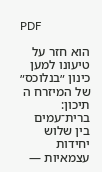PDF

הוא חזר על טיעונו למען כינון ״בנלוכס״ של המיזרח ה תיכון:
ברית־עמים בין שלוש יחידות עצמאיות —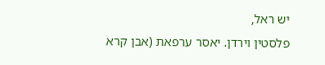יש ראל,
פלסטין וירדן. יאסר ערפאת (אבן קרא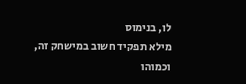לו, בנימוס
מילא תפקיד חשוב במישחק זה, וכמוהו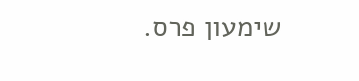שימעון פרס.